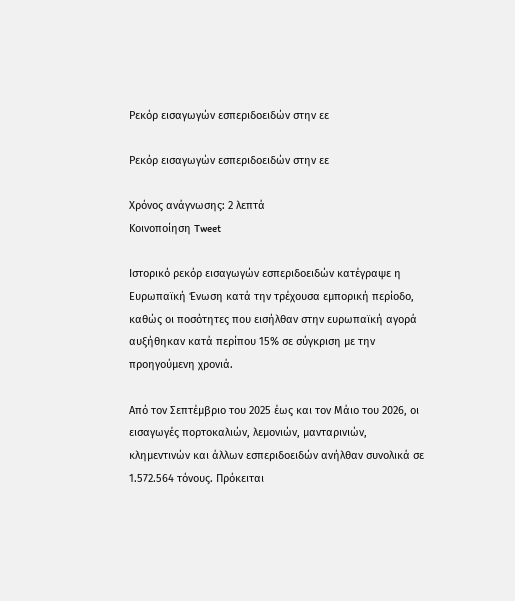Ρεκόρ εισαγωγών εσπεριδοειδών στην εε

Ρεκόρ εισαγωγών εσπεριδοειδών στην εε

Χρόνος ανάγνωσης: 2 λεπτά
Κοινοποίηση Tweet

Ιστορικό ρεκόρ εισαγωγών εσπεριδοειδών κατέγραψε η Ευρωπαϊκή Ένωση κατά την τρέχουσα εμπορική περίοδο, καθώς οι ποσότητες που εισήλθαν στην ευρωπαϊκή αγορά αυξήθηκαν κατά περίπου 15% σε σύγκριση με την προηγούμενη χρονιά.

Από τον Σεπτέμβριο του 2025 έως και τον Μάιο του 2026, οι εισαγωγές πορτοκαλιών, λεμονιών, μανταρινιών, κλημεντινών και άλλων εσπεριδοειδών ανήλθαν συνολικά σε 1.572.564 τόνους. Πρόκειται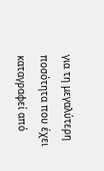για τη μεγαλύτερη ποσότητα που έχει καταγραφεί από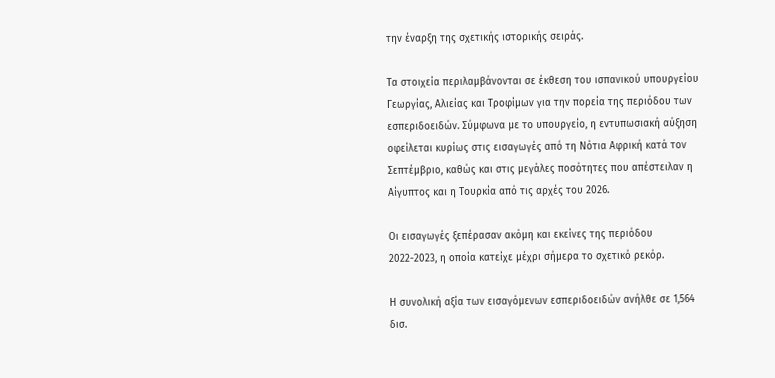την έναρξη της σχετικής ιστορικής σειράς.

Τα στοιχεία περιλαμβάνονται σε έκθεση του ισπανικού υπουργείου Γεωργίας, Αλιείας και Τροφίμων για την πορεία της περιόδου των εσπεριδοειδών. Σύμφωνα με το υπουργείο, η εντυπωσιακή αύξηση οφείλεται κυρίως στις εισαγωγές από τη Νότια Αφρική κατά τον Σεπτέμβριο, καθώς και στις μεγάλες ποσότητες που απέστειλαν η Αίγυπτος και η Τουρκία από τις αρχές του 2026.

Οι εισαγωγές ξεπέρασαν ακόμη και εκείνες της περιόδου 2022-2023, η οποία κατείχε μέχρι σήμερα το σχετικό ρεκόρ.

Η συνολική αξία των εισαγόμενων εσπεριδοειδών ανήλθε σε 1,564 δισ.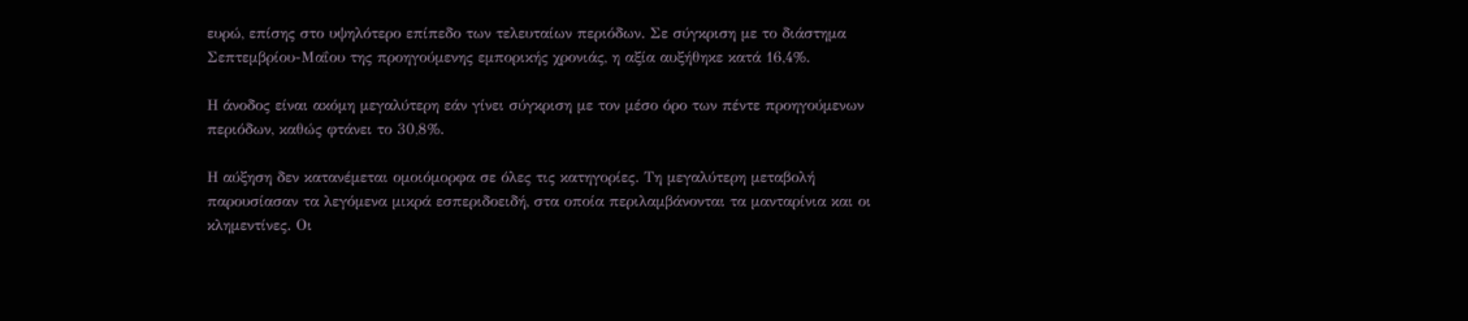ευρώ, επίσης στο υψηλότερο επίπεδο των τελευταίων περιόδων. Σε σύγκριση με το διάστημα Σεπτεμβρίου-Μαΐου της προηγούμενης εμπορικής χρονιάς, η αξία αυξήθηκε κατά 16,4%.

Η άνοδος είναι ακόμη μεγαλύτερη εάν γίνει σύγκριση με τον μέσο όρο των πέντε προηγούμενων περιόδων, καθώς φτάνει το 30,8%.

Η αύξηση δεν κατανέμεται ομοιόμορφα σε όλες τις κατηγορίες. Τη μεγαλύτερη μεταβολή παρουσίασαν τα λεγόμενα μικρά εσπεριδοειδή, στα οποία περιλαμβάνονται τα μανταρίνια και οι κλημεντίνες. Οι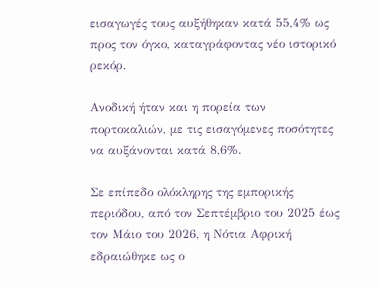εισαγωγές τους αυξήθηκαν κατά 55,4% ως προς τον όγκο, καταγράφοντας νέο ιστορικό ρεκόρ.

Ανοδική ήταν και η πορεία των πορτοκαλιών, με τις εισαγόμενες ποσότητες να αυξάνονται κατά 8,6%.

Σε επίπεδο ολόκληρης της εμπορικής περιόδου, από τον Σεπτέμβριο του 2025 έως τον Μάιο του 2026, η Νότια Αφρική εδραιώθηκε ως ο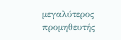μεγαλύτερος προμηθευτής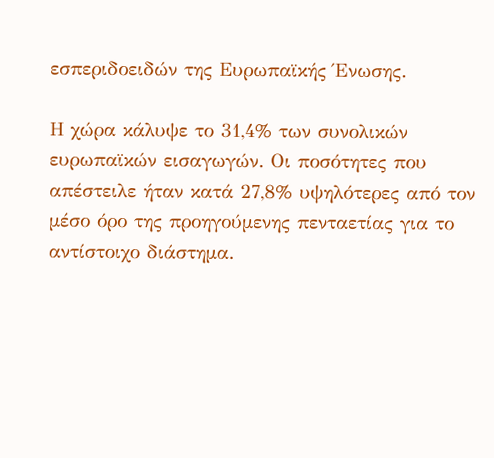εσπεριδοειδών της Ευρωπαϊκής Ένωσης.

Η χώρα κάλυψε το 31,4% των συνολικών ευρωπαϊκών εισαγωγών. Οι ποσότητες που απέστειλε ήταν κατά 27,8% υψηλότερες από τον μέσο όρο της προηγούμενης πενταετίας για το αντίστοιχο διάστημα.